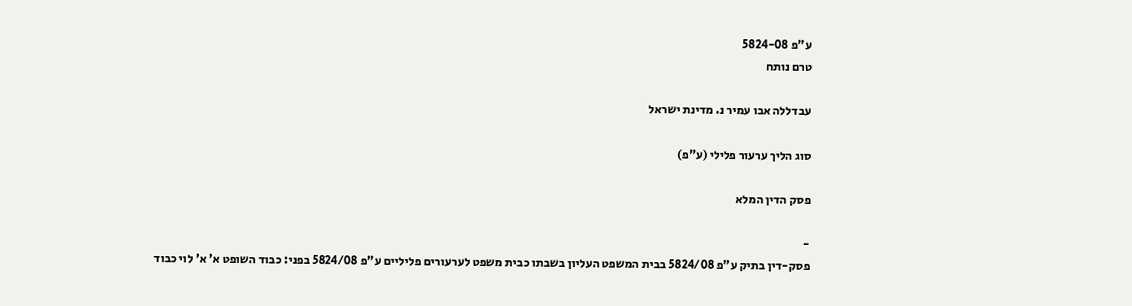ע"פ 5824-08
טרם נותח

עבדללה אבו עמיר נ. מדינת ישראל

סוג הליך ערעור פלילי (ע"פ)

פסק הדין המלא

-
פסק-דין בתיק ע"פ 5824/08 בבית המשפט העליון בשבתו כבית משפט לערעורים פליליים ע"פ 5824/08 בפני: כבוד השופט א' א' לוי כבוד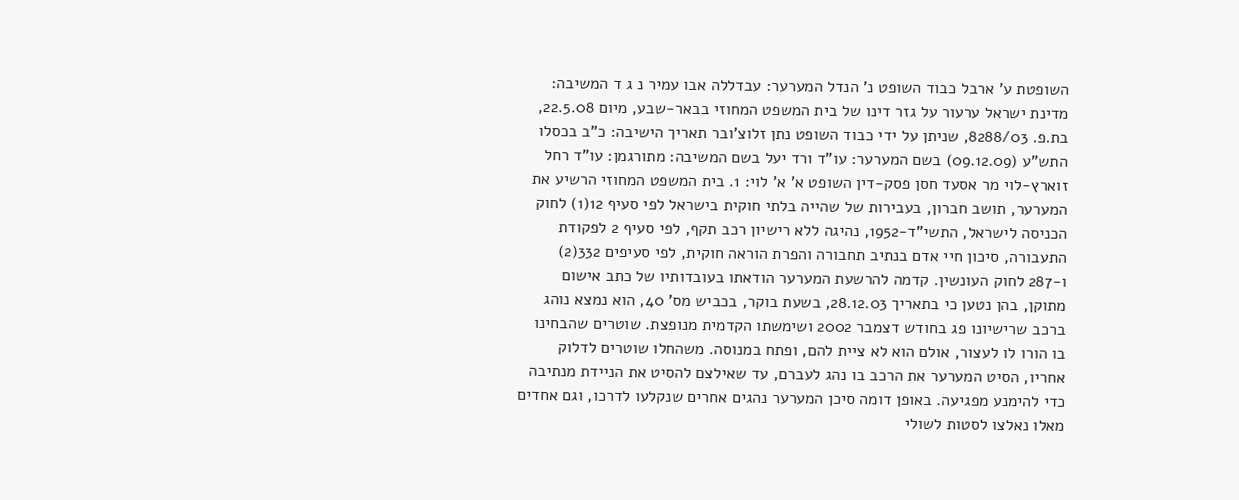השופטת ע' ארבל כבוד השופט נ' הנדל המערער: עבדללה אבו עמיר נ ג ד המשיבה: מדינת ישראל ערעור על גזר דינו של בית המשפט המחוזי בבאר-שבע, מיום 22.5.08, בת.פ. 8288/03, שניתן על ידי כבוד השופט נתן זלוצ'ובר תאריך הישיבה: כ"ב בכסלו התש"ע (09.12.09) בשם המערער: עו"ד ורד יעל בשם המשיבה: מתורגמן: עו"ד רחל זוארץ-לוי מר אסעד חסן פסק-דין השופט א' א' לוי: 1. בית המשפט המחוזי הרשיע את המערער, תושב חברון, בעבירות של שהייה בלתי חוקית בישראל לפי סעיף 12(1) לחוק הכניסה לישראל, התשי"ד-1952, נהיגה ללא רישיון רכב תקף, לפי סעיף 2 לפקודת התעבורה, סיכון חיי אדם בנתיב תחבורה והפרת הוראה חוקית, לפי סעיפים 332(2) ו-287 לחוק העונשין. קדמה להרשעת המערער הודאתו בעובדותיו של כתב אישום מתוקן, בהן נטען כי בתאריך 28.12.03, בשעת בוקר, בכביש מס' 40, הוא נמצא נוהג ברכב שרישיונו פג בחודש דצמבר 2002 ושימשתו הקדמית מנופצת. שוטרים שהבחינו בו הורו לו לעצור, אולם הוא לא ציית להם, ופתח במנוסה. משהחלו שוטרים לדלוק אחריו, הסיט המערער את הרכב בו נהג לעברם, עד שאילצם להסיט את הניידת מנתיבה כדי להימנע מפגיעה. באופן דומה סיכן המערער נהגים אחרים שנקלעו לדרכו, וגם אחדים מאלו נאלצו לסטות לשולי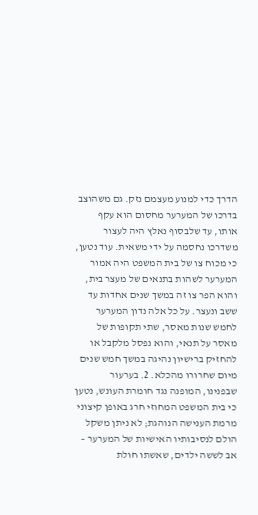הדרך כדי למנוע מעצמם נזק. גם משהוצב בדרכו של המערער מחסום הוא עקף אותו, עד שלבסוף נאלץ היה לעצור משדרכו נחסמה על ידי משאית. עוד נטען, כי מכוח צו של בית המשפט היה אמור המערער לשהות בתנאים של מעצר בית, והוא הפר צו זה במשך שנים אחדות עד ששב ונעצר. על כל אלה נדון המערער לחמש שנות מאסר, שתי תקופות של מאסר על תנאי, והוא נפסל מלקבל או להחזיק ברישיון נהיגה במשך חמש שנים מיום שחרורו מהכלא. 2. בערעור שבפנינו, המופנה נגד חומרת העונש, נטען כי בית המשפט המחוזי חרג באופן קיצוני מרמת הענישה הנוהגת; לא ניתן משקל הולם לנסיבותיו האישיות של המערער – אב לששה ילדים, שאשתו חולת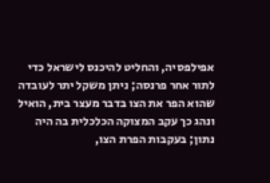אפילפסיה, והחליט להיכנס לישראל כדי לתור אחר פרנסה; ניתן משקל יתר לעובדה שהוא הפר את הצו בדבר מעצר בית, הואיל ונהג כך עקב המצוקה הכלכלית בה היה נתון; בעקבות הפרת הצו,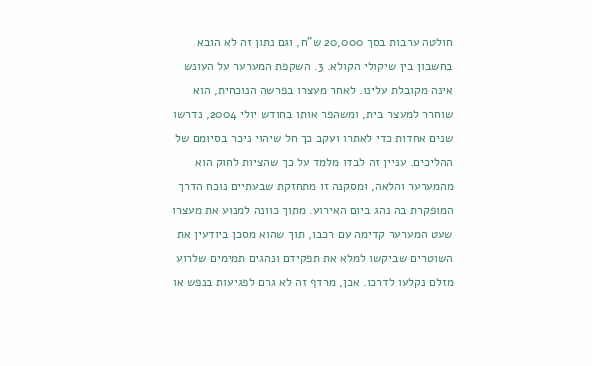חולטה ערבות בסך 20,000 ש"ח, וגם נתון זה לא הובא בחשבון בין שיקולי הקולא. 3. השקפת המערער על העונש אינה מקובלת עלינו. לאחר מעצרו בפרשה הנוכחית, הוא שוחרר למעצר בית, ומשהפר אותו בחודש יולי 2004, נדרשו שנים אחדות כדי לאתרו ועקב כך חל שיהוי ניכר בסיומם של ההליכים. עניין זה לבדו מלמד על כך שהציות לחוק הוא מהמערער והלאה, ומסקנה זו מתחזקת שבעתיים נוכח הדרך המופקרת בה נהג ביום האירוע. מתוך כוונה למנוע את מעצרו שעט המערער קדימה עם רכבו, תוך שהוא מסכן ביודעין את השוטרים שביקשו למלא את תפקידם ונהגים תמימים שלרוע מזלם נקלעו לדרכו. אכן, מרדף זה לא גרם לפגיעות בנפש או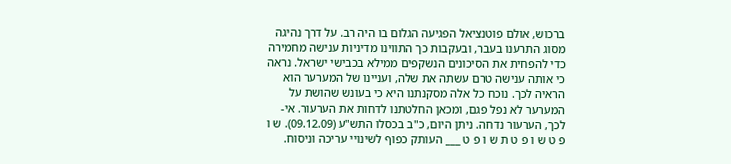ברכוש, אולם פוטנציאל הפגיעה הגלום בו היה רב. על דרך נהיגה מסוג התרענו בעבר, ובעקבות כך התווינו מדיניות ענישה מחמירה כדי להפחית את הסיכונים הנשקפים ממילא בכבישי ישראל. נראה כי אותה ענישה טרם עשתה את שלה, ועניינו של המערער הוא הראיה לכך. נוכח כל אלה מסקנתנו היא כי בעונש שהושת על המערער לא נפל פגם, ומכאן החלטתנו לדחות את הערעור. אי-לכך, הערעור נדחה. ניתן היום, כ"ב בכסלו התש"ע (09.12.09). ש ו פ ט ש ו פ ט ת ש ו פ ט ___ העותק כפוף לשינויי עריכה וניסוח.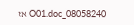08058240_O01.doc אז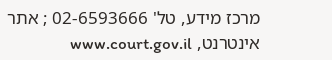מרכז מידע, טל' 02-6593666 ; אתר אינטרנט, www.court.gov.il